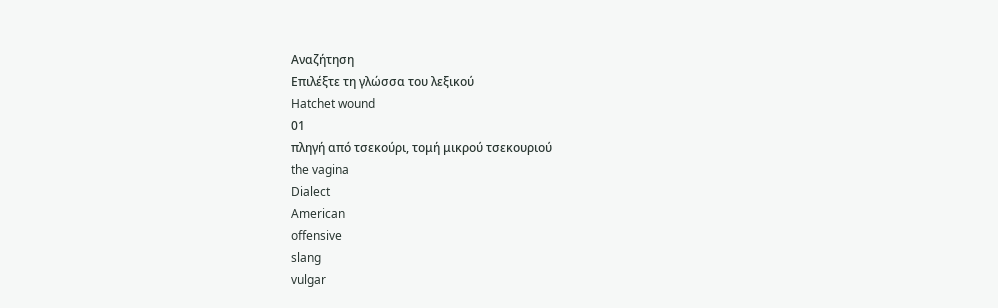Αναζήτηση
Επιλέξτε τη γλώσσα του λεξικού
Hatchet wound
01
πληγή από τσεκούρι, τομή μικρού τσεκουριού
the vagina
Dialect
American
offensive
slang
vulgar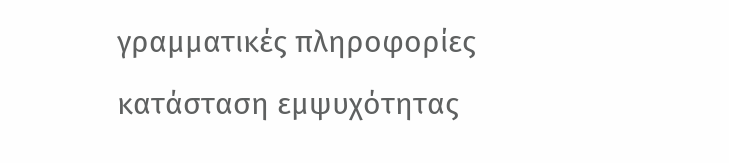γραμματικές πληροφορίες
κατάσταση εμψυχότητας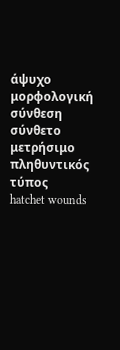άψυχο
μορφολογική σύνθεση
σύνθετο
μετρήσιμο
πληθυντικός τύπος
hatchet wounds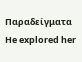Παραδείγματα
He explored her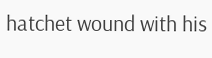hatchet wound with his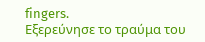fingers.
Εξερεύνησε το τραύμα του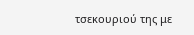τσεκουριού της με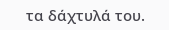τα δάχτυλά του.